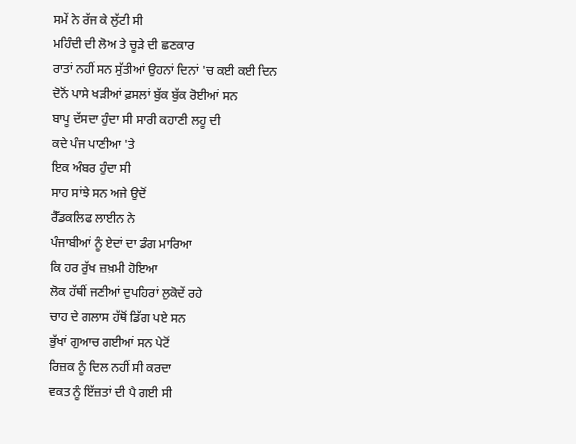ਸਮੇਂ ਨੇ ਰੱਜ ਕੇ ਲੁੱਟੀ ਸੀ
ਮਹਿੰਦੀ ਦੀ ਲੋਅ ਤੇ ਚੂੜੇ ਦੀ ਛਣਕਾਰ
ਰਾਤਾਂ ਨਹੀਂ ਸਨ ਸੁੱਤੀਆਂ ਉਹਨਾਂ ਦਿਨਾਂ 'ਚ ਕਈ ਕਈ ਦਿਨ
ਦੋਨੋਂ ਪਾਸੇ ਖੜੀਆਂ ਫ਼ਸਲਾਂ ਬੁੱਕ ਬੁੱਕ ਰੋਈਆਂ ਸਨ
ਬਾਪੂ ਦੱਸਦਾ ਹੁੰਦਾ ਸੀ ਸਾਰੀ ਕਹਾਣੀ ਲਹੂ ਦੀ
ਕਦੇ ਪੰਜ ਪਾਣੀਆ 'ਤੇ
ਇਕ ਅੰਬਰ ਹੁੰਦਾ ਸੀ
ਸਾਹ ਸਾਂਝੇ ਸਨ ਅਜੇ ਉਦੋਂ
ਰੈੱਡਕਲਿਫ ਲਾਈਨ ਨੇ
ਪੰਜਾਬੀਆਂ ਨੂੰ ਏਦਾਂ ਦਾ ਡੰਗ ਮਾਰਿਆ
ਕਿ ਹਰ ਰੁੱਖ ਜ਼ਖ਼ਮੀ ਹੋਇਆ
ਲੋਕ ਹੱਥੀਂ ਜਣੀਆਂ ਦੁਪਹਿਰਾਂ ਲੁਕੋਦੇਂ ਰਹੇ
ਚਾਹ ਦੇ ਗਲਾਸ ਹੱਥੋਂ ਡਿੱਗ ਪਏ ਸਨ
ਭੁੱਖਾਂ ਗੁਆਚ ਗਈਆਂ ਸਨ ਪੇਟੋਂ
ਰਿਜ਼ਕ ਨੂੰ ਦਿਲ ਨਹੀਂ ਸੀ ਕਰਦਾ
ਵਕਤ ਨੂੰ ਇੱਜ਼ਤਾਂ ਦੀ ਪੈ ਗਈ ਸੀ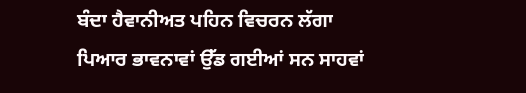ਬੰਦਾ ਹੈਵਾਨੀਅਤ ਪਹਿਨ ਵਿਚਰਨ ਲੱਗਾ
ਪਿਆਰ ਭਾਵਨਾਵਾਂ ਉੱਡ ਗਈਆਂ ਸਨ ਸਾਹਵਾਂ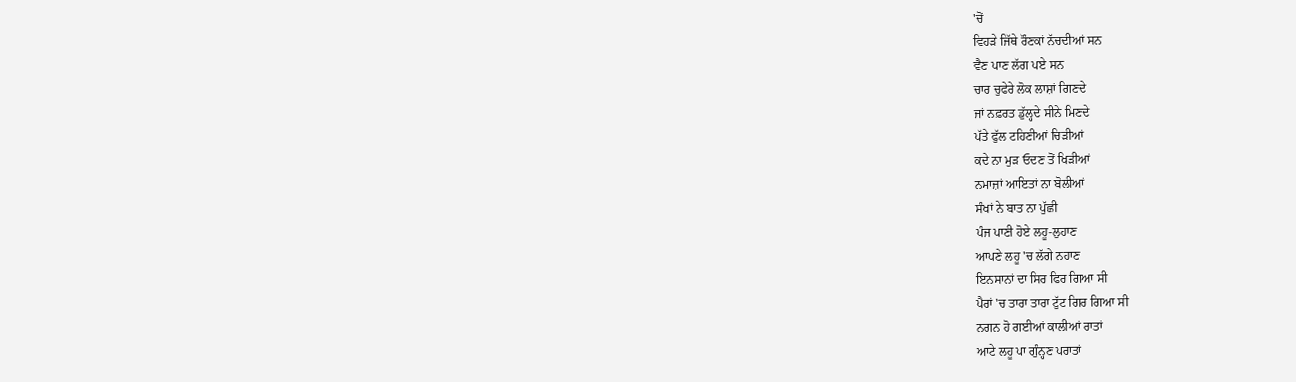'ਚੋਂ
ਵਿਹੜੇ ਜਿੱਥੇ ਰੌਣਕਾਂ ਨੱਚਦੀਆਂ ਸਨ
ਵੈਣ ਪਾਣ ਲੱਗ ਪਏ ਸਨ
ਚਾਰ ਚੁਫੇਰੇ ਲੋਕ ਲਾਸ਼ਾਂ ਗਿਣਦੇ
ਜਾਂ ਨਫ਼ਰਤ ਡੁੱਲ੍ਹਦੇ ਸੀਨੇ ਮਿਣਦੇ
ਪੱਤੇ ਫੁੱਲ ਟਹਿਣੀਆਂ ਚਿੜੀਆਂ
ਕਦੇ ਨਾ ਮੁੜ ਓਦਣ ਤੋਂ ਖਿੜੀਆਂ
ਨਮਾਜ਼ਾਂ ਆਇਤਾਂ ਨਾ ਬੋਲੀਆਂ
ਸੰਖਾਂ ਨੇ ਬਾਤ ਨਾ ਪੁੱਛੀ
ਪੰਜ ਪਾਣੀ ਹੋਏ ਲਹੂ-ਲੁਹਾਣ
ਆਪਣੇ ਲਹੂ 'ਚ ਲੱਗੇ ਨਹਾਣ
ਇਨਸਾਨਾਂ ਦਾ ਸਿਰ ਫਿਰ ਗਿਆ ਸੀ
ਪੈਰਾਂ 'ਚ ਤਾਰਾ ਤਾਰਾ ਟੁੱਟ ਗਿਰ ਗਿਆ ਸੀ
ਨਗਨ ਹੋ ਗਈਆਂ ਕਾਲੀਆਂ ਰਾਤਾਂ
ਆਟੇ ਲਹੂ ਪਾ ਗੁੰਨ੍ਹਣ ਪਰਾਤਾਂ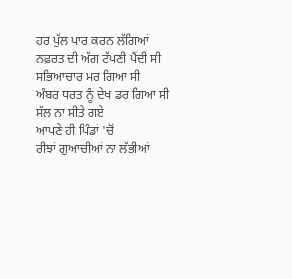ਹਰ ਪੁੱਲ ਪਾਰ ਕਰਨ ਲੱਗਿਆਂ
ਨਫ਼ਰਤ ਦੀ ਅੱਗ ਟੱਪਣੀ ਪੈਂਦੀ ਸੀ
ਸਭਿਆਚਾਰ ਮਰ ਗਿਆ ਸੀ
ਅੰਬਰ ਧਰਤ ਨੂੰ ਦੇਖ ਡਰ ਗਿਆ ਸੀ
ਸੱਲ ਨਾ ਸੀਤੇ ਗਏ
ਆਪਣੇ ਹੀ ਪਿੰਡਾਂ 'ਚੋਂ
ਰੀਝਾਂ ਗੁਆਚੀਆਂ ਨਾ ਲੱਭੀਆਂ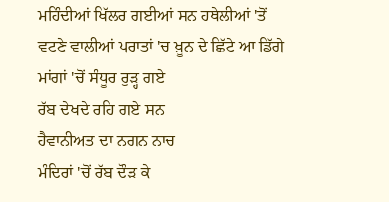ਮਹਿੰਦੀਆਂ ਖਿੱਲਰ ਗਈਆਂ ਸਨ ਹਥੇਲੀਆਂ 'ਤੋਂ
ਵਟਣੇ ਵਾਲੀਆਂ ਪਰਾਤਾਂ 'ਚ ਖ਼ੂਨ ਦੇ ਛਿੱਟੇ ਆ ਡਿੱਗੇ
ਮਾਂਗਾਂ 'ਚੋਂ ਸੰਧੂਰ ਰੁੜ੍ਹ ਗਏ
ਰੱਬ ਦੇਖਦੇ ਰਹਿ ਗਏ ਸਨ
ਹੈਵਾਨੀਅਤ ਦਾ ਨਗਨ ਨਾਚ
ਮੰਦਿਰਾਂ 'ਚੋਂ ਰੱਬ ਦੌੜ ਕੇ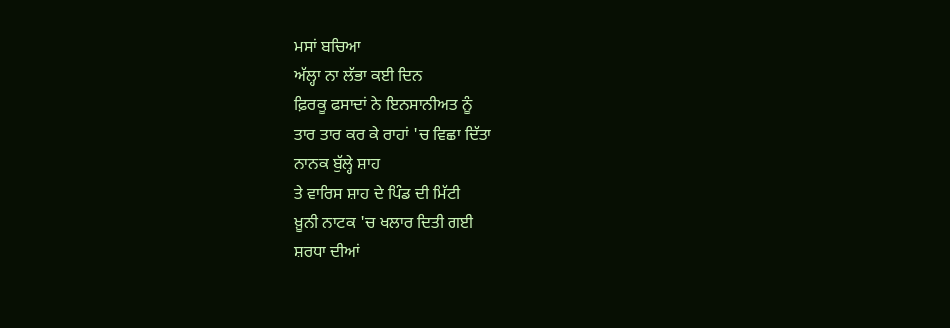ਮਸਾਂ ਬਚਿਆ
ਅੱਲ੍ਹਾ ਨਾ ਲੱਭਾ ਕਈ ਦਿਨ
ਫ਼ਿਰਕੂ ਫਸਾਦਾਂ ਨੇ ਇਨਸਾਨੀਅਤ ਨੂੰ
ਤਾਰ ਤਾਰ ਕਰ ਕੇ ਰਾਹਾਂ 'ਚ ਵਿਛਾ ਦਿੱਤਾ
ਨਾਨਕ ਬੁੱਲ੍ਹੇ ਸ਼ਾਹ
ਤੇ ਵਾਰਿਸ ਸ਼ਾਹ ਦੇ ਪਿੰਡ ਦੀ ਮਿੱਟੀ
ਖ਼ੂਨੀ ਨਾਟਕ 'ਚ ਖਲਾਰ ਦਿਤੀ ਗਈ
ਸ਼ਰਧਾ ਦੀਆਂ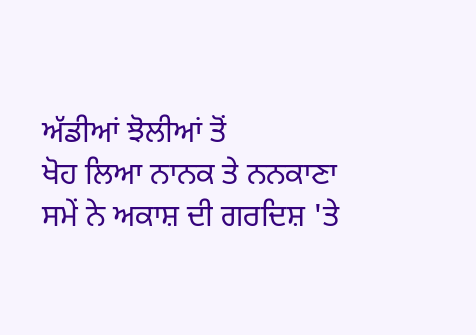ਅੱਡੀਆਂ ਝੋਲੀਆਂ ਤੋਂ
ਖੋਹ ਲਿਆ ਨਾਨਕ ਤੇ ਨਨਕਾਣਾ
ਸਮੇਂ ਨੇ ਅਕਾਸ਼ ਦੀ ਗਰਦਿਸ਼ 'ਤੇ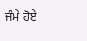ਜੰਮੇ ਹੋਏ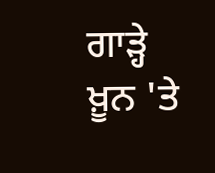ਗਾੜ੍ਹੇ ਖ਼ੂਨ 'ਤੇ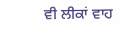ਵੀ ਲੀਕਾਂ ਵਾਹ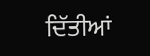ਦਿੱਤੀਆਂ